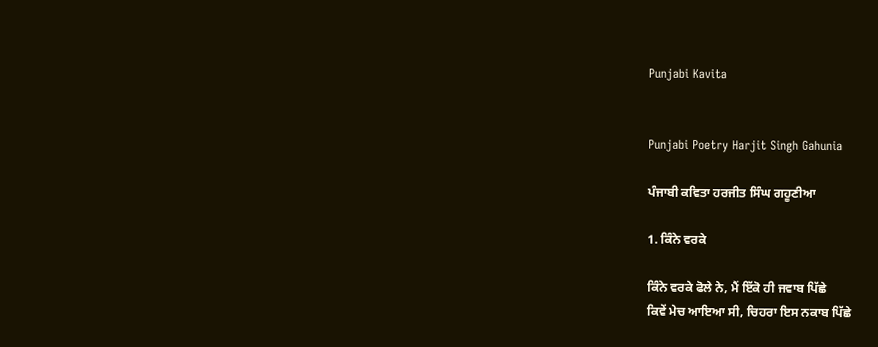Punjabi Kavita


Punjabi Poetry Harjit Singh Gahunia

ਪੰਜਾਬੀ ਕਵਿਤਾ ਹਰਜੀਤ ਸਿੰਘ ਗਹੂਣੀਆ

1. ਕਿੰਨੇ ਵਰਕੇ

ਕਿੰਨੇ ਵਰਕੇ ਫੋਲੇ ਨੇ, ਮੈਂ ਇੱਕੋ ਹੀ ਜਵਾਬ ਪਿੱਛੇ
ਕਿਵੇਂ ਮੇਚ ਆਇਆ ਸੀ, ਚਿਹਰਾ ਇਸ ਨਕਾਬ ਪਿੱਛੇ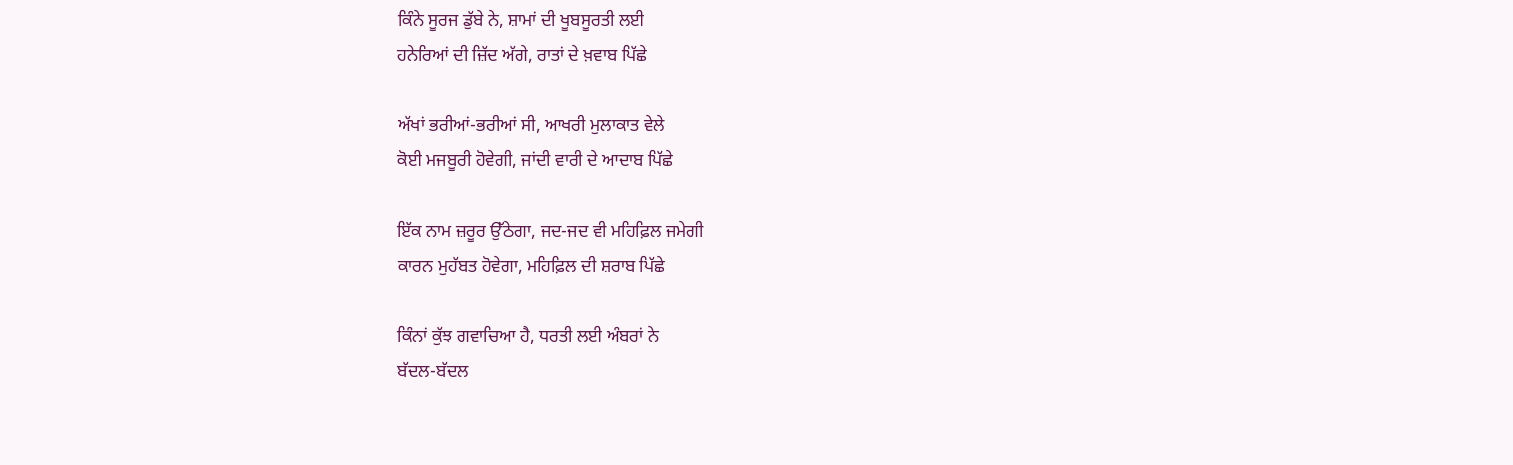ਕਿੰਨੇ ਸੂਰਜ ਡੁੱਬੇ ਨੇ, ਸ਼ਾਮਾਂ ਦੀ ਖੂਬਸੂਰਤੀ ਲਈ
ਹਨੇਰਿਆਂ ਦੀ ਜ਼ਿੱਦ ਅੱਗੇ, ਰਾਤਾਂ ਦੇ ਖ਼ਵਾਬ ਪਿੱਛੇ

ਅੱਖਾਂ ਭਰੀਆਂ-ਭਰੀਆਂ ਸੀ, ਆਖਰੀ ਮੁਲਾਕਾਤ ਵੇਲੇ
ਕੋਈ ਮਜਬੂਰੀ ਹੋਵੇਗੀ, ਜਾਂਦੀ ਵਾਰੀ ਦੇ ਆਦਾਬ ਪਿੱਛੇ

ਇੱਕ ਨਾਮ ਜ਼ਰੂਰ ਉੱਠੇਗਾ, ਜਦ-ਜਦ ਵੀ ਮਹਿਫ਼ਿਲ ਜਮੇਗੀ
ਕਾਰਨ ਮੁਹੱਬਤ ਹੋਵੇਗਾ, ਮਹਿਫ਼ਿਲ ਦੀ ਸ਼ਰਾਬ ਪਿੱਛੇ

ਕਿੰਨਾਂ ਕੁੱਝ ਗਵਾਚਿਆ ਹੈ, ਧਰਤੀ ਲਈ ਅੰਬਰਾਂ ਨੇ
ਬੱਦਲ-ਬੱਦਲ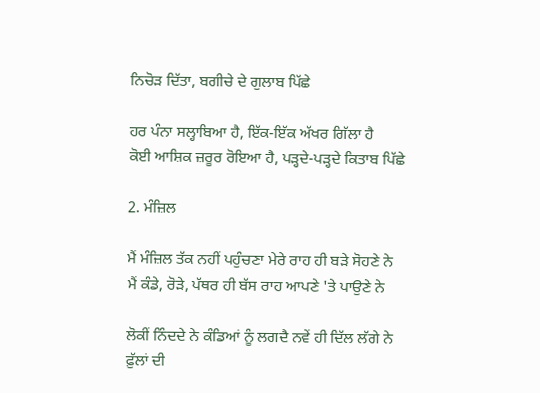ਨਿਚੋੜ ਦਿੱਤਾ, ਬਗੀਚੇ ਦੇ ਗੁਲਾਬ ਪਿੱਛੇ

ਹਰ ਪੰਨਾ ਸਲ੍ਹਾਬਿਆ ਹੈ, ਇੱਕ-ਇੱਕ ਅੱਖਰ ਗਿੱਲਾ ਹੈ
ਕੋਈ ਆਸ਼ਿਕ ਜ਼ਰੂਰ ਰੋਇਆ ਹੈ, ਪੜ੍ਹਦੇ-ਪੜ੍ਹਦੇ ਕਿਤਾਬ ਪਿੱਛੇ

2. ਮੰਜ਼ਿਲ

ਮੈਂ ਮੰਜ਼ਿਲ ਤੱਕ ਨਹੀਂ ਪਹੁੰਚਣਾ ਮੇਰੇ ਰਾਹ ਹੀ ਬੜੇ ਸੋਹਣੇ ਨੇ
ਮੈਂ ਕੰਡੇ, ਰੋੜੇ, ਪੱਥਰ ਹੀ ਬੱਸ ਰਾਹ ਆਪਣੇ 'ਤੇ ਪਾਉਣੇ ਨੇ

ਲੋਕੀਂ ਨਿੰਦਦੇ ਨੇ ਕੰਡਿਆਂ ਨੂੰ ਲਗਦੈ ਨਵੇਂ ਹੀ ਦਿੱਲ ਲੱਗੇ ਨੇ
ਫ਼ੁੱਲਾਂ ਦੀ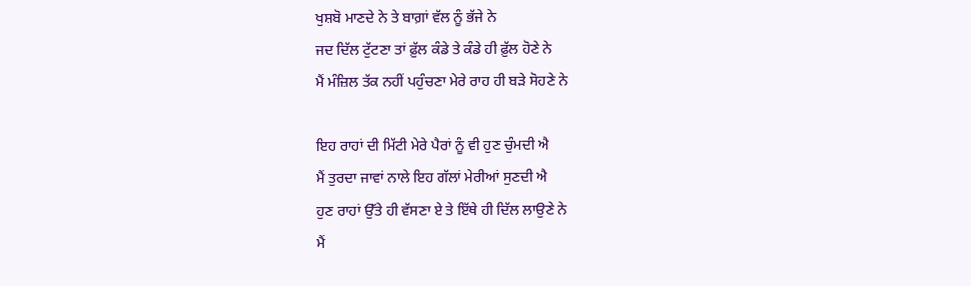ਖੁਸ਼ਬੋ ਮਾਣਦੇ ਨੇ ਤੇ ਬਾਗ਼ਾਂ ਵੱਲ ਨੂੰ ਭੱਜੇ ਨੇ
ਜਦ ਦਿੱਲ ਟੁੱਟਣਾ ਤਾਂ ਫ਼ੁੱਲ ਕੰਡੇ ਤੇ ਕੰਡੇ ਹੀ ਫ਼ੁੱਲ ਹੋਣੇ ਨੇ
ਮੈਂ ਮੰਜ਼ਿਲ ਤੱਕ ਨਹੀਂ ਪਹੁੰਚਣਾ ਮੇਰੇ ਰਾਹ ਹੀ ਬੜੇ ਸੋਹਣੇ ਨੇ

ਇਹ ਰਾਹਾਂ ਦੀ ਮਿੱਟੀ ਮੇਰੇ ਪੈਰਾਂ ਨੂੰ ਵੀ ਹੁਣ ਚੁੰਮਦੀ ਐ
ਮੈਂ ਤੁਰਦਾ ਜਾਵਾਂ ਨਾਲੇ ਇਹ ਗੱਲਾਂ ਮੇਰੀਆਂ ਸੁਣਦੀ ਐ
ਹੁਣ ਰਾਹਾਂ ਉੱਤੇ ਹੀ ਵੱਸਣਾ ਏ ਤੇ ਇੱਥੇ ਹੀ ਦਿੱਲ ਲਾਉਣੇ ਨੇ
ਮੈਂ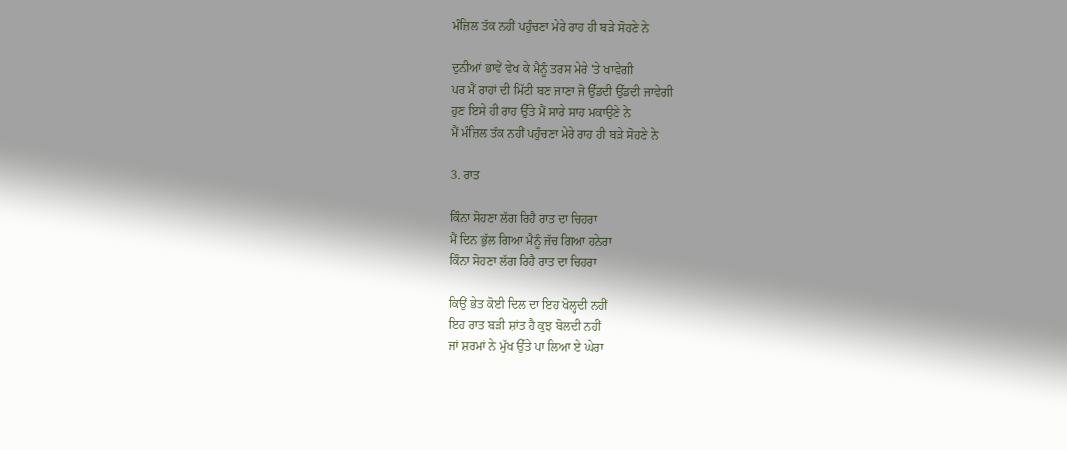ਮੰਜ਼ਿਲ ਤੱਕ ਨਹੀਂ ਪਹੁੰਚਣਾ ਮੇਰੇ ਰਾਹ ਹੀ ਬੜੇ ਸੋਹਣੇ ਨੇ

ਦੁਨੀਆਂ ਭਾਵੇਂ ਵੇਖ ਕੇ ਮੈਨੂੰ ਤਰਸ ਮੇਰੇ 'ਤੇ ਖਾਵੇਗੀ
ਪਰ ਮੈਂ ਰਾਹਾਂ ਦੀ ਮਿੱਟੀ ਬਣ ਜਾਣਾ ਜੋ ਉੱਡਦੀ ਉੱਡਦੀ ਜਾਵੇਗੀ
ਹੁਣ ਇਸੇ ਹੀ ਰਾਹ ਉੱਤੇ ਮੈਂ ਸਾਰੇ ਸਾਹ ਮਕਾਉਣੇ ਨੇ
ਮੈਂ ਮੰਜ਼ਿਲ ਤੱਕ ਨਹੀਂ ਪਹੁੰਚਣਾ ਮੇਰੇ ਰਾਹ ਹੀ ਬੜੇ ਸੋਹਣੇ ਨੇ

3. ਰਾਤ

ਕਿੰਨਾ ਸੋਹਣਾ ਲੱਗ ਰਿਹੈ ਰਾਤ ਦਾ ਚਿਹਰਾ
ਮੈਂ ਦਿਨ ਭੁੱਲ ਗਿਆ ਮੈਨੂੰ ਜੱਚ ਗਿਆ ਹਨੇਰਾ
ਕਿੰਨਾ ਸੋਹਣਾ ਲੱਗ ਰਿਹੈ ਰਾਤ ਦਾ ਚਿਹਰਾ

ਕਿਉਂ ਭੇਤ ਕੋਈ ਦਿਲ ਦਾ ਇਹ ਖੋਲ੍ਹਦੀ ਨਹੀਂ
ਇਹ ਰਾਤ ਬੜੀ ਸ਼ਾਂਤ ਹੈ ਕੁਝ ਬੋਲਦੀ ਨਹੀਂ
ਜਾਂ ਸ਼ਰਮਾਂ ਨੇ ਮੁੱਖ ਉੱਤੇ ਪਾ ਲਿਆ ਏ ਘੇਰਾ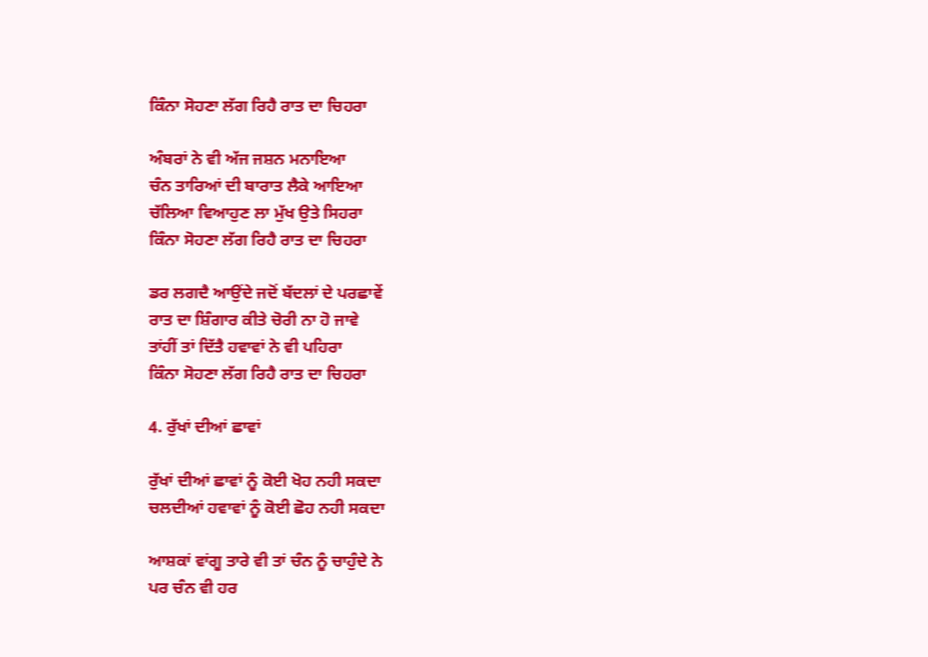ਕਿੰਨਾ ਸੋਹਣਾ ਲੱਗ ਰਿਹੈ ਰਾਤ ਦਾ ਚਿਹਰਾ

ਅੰਬਰਾਂ ਨੇ ਵੀ ਅੱਜ ਜਸ਼ਨ ਮਨਾਇਆ
ਚੰਨ ਤਾਰਿਆਂ ਦੀ ਬਾਰਾਤ ਲੈਕੇ ਆਇਆ
ਚੱਲਿਆ ਵਿਆਹੁਣ ਲਾ ਮੁੱਖ ਉਤੇ ਸਿਹਰਾ
ਕਿੰਨਾ ਸੋਹਣਾ ਲੱਗ ਰਿਹੈ ਰਾਤ ਦਾ ਚਿਹਰਾ

ਡਰ ਲਗਦੈ ਆਉਂਦੇ ਜਦੋਂ ਬੱਦਲਾਂ ਦੇ ਪਰਛਾਵੇਂ
ਰਾਤ ਦਾ ਸ਼ਿੰਗਾਰ ਕੀਤੇ ਚੋਰੀ ਨਾ ਹੋ ਜਾਵੇ
ਤਾਂਹੀਂ ਤਾਂ ਦਿੱਤੈ ਹਵਾਵਾਂ ਨੇ ਵੀ ਪਹਿਰਾ
ਕਿੰਨਾ ਸੋਹਣਾ ਲੱਗ ਰਿਹੈ ਰਾਤ ਦਾ ਚਿਹਰਾ

4. ਰੁੱਖਾਂ ਦੀਆਂ ਛਾਵਾਂ

ਰੁੱਖਾਂ ਦੀਆਂ ਛਾਵਾਂ ਨੂੰ ਕੋਈ ਖੋਹ ਨਹੀ ਸਕਦਾ
ਚਲਦੀਆਂ ਹਵਾਵਾਂ ਨੂੰ ਕੋਈ ਛੋਹ ਨਹੀ ਸਕਦਾ

ਆਸ਼ਕਾਂ ਵਾਂਗੂ ਤਾਰੇ ਵੀ ਤਾਂ ਚੰਨ ਨੂੰ ਚਾਹੁੰਦੇ ਨੇ
ਪਰ ਚੰਨ ਵੀ ਹਰ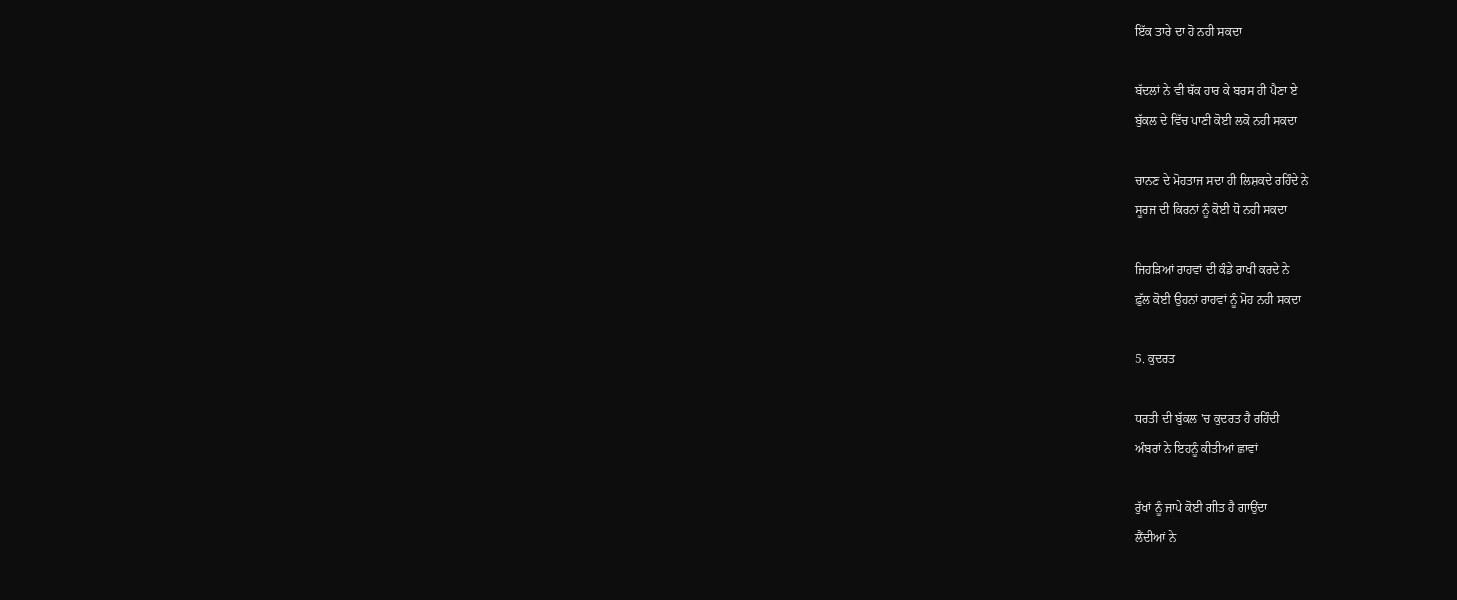ਇੱਕ ਤਾਰੇ ਦਾ ਹੋ ਨਹੀ ਸਕਦਾ

ਬੱਦਲਾਂ ਨੇ ਵੀ ਥੱਕ ਹਾਰ ਕੇ ਬਰਸ ਹੀ ਪੈਣਾ ਏ
ਬੁੱਕਲ ਦੇ ਵਿੱਚ ਪਾਣੀ ਕੋਈ ਲਕੋ ਨਹੀ ਸਕਦਾ

ਚਾਨਣ ਦੇ ਮੋਹਤਾਜ ਸਦਾ ਹੀ ਲਿਸ਼ਕਦੇ ਰਹਿੰਦੇ ਨੇ
ਸੂਰਜ ਦੀ ਕਿਰਨਾਂ ਨੂੰ ਕੋਈ ਧੋ ਨਹੀ ਸਕਦਾ

ਜਿਹੜਿਆਂ ਰਾਹਵਾਂ ਦੀ ਕੰਡੇ ਰਾਖੀ ਕਰਦੇ ਨੇ
ਫ਼ੁੱਲ ਕੋਈ ਉਹਨਾਂ ਰਾਹਵਾਂ ਨੂੰ ਮੋਹ ਨਹੀ ਸਕਦਾ

5. ਕੁਦਰਤ

ਧਰਤੀ ਦੀ ਬੁੱਕਲ 'ਚ ਕੁਦਰਤ ਹੈ ਰਹਿੰਦੀ
ਅੰਬਰਾਂ ਨੇ ਇਹਨੂੰ ਕੀਤੀਆਂ ਛਾਵਾਂ

ਰੁੱਖਾਂ ਨੂੰ ਜਾਪੇ ਕੋਈ ਗੀਤ ਹੈ ਗਾਉਂਦਾ
ਲੈਂਦੀਆਂ ਨੇ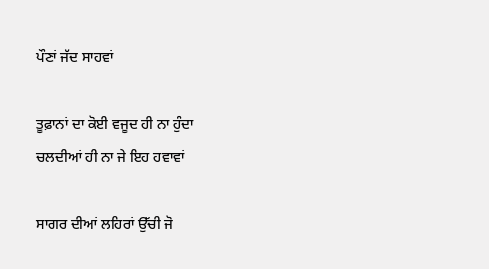ਪੌਣਾਂ ਜੱਦ ਸਾਹਵਾਂ

ਤੂਫ਼ਾਨਾਂ ਦਾ ਕੋਈ ਵਜੂਦ ਹੀ ਨਾ ਹੁੰਦਾ
ਚਲਦੀਆਂ ਹੀ ਨਾ ਜੇ ਇਹ ਹਵਾਵਾਂ

ਸਾਗਰ ਦੀਆਂ ਲਹਿਰਾਂ ਉੱਚੀ ਜੋ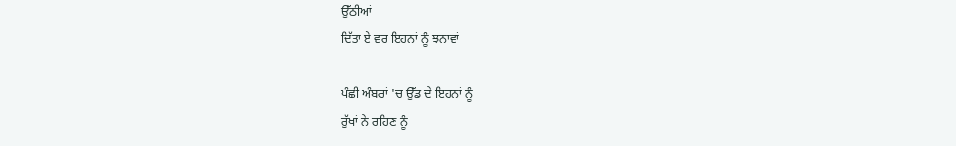ਉੱਠੀਆਂ
ਦਿੱਤਾ ਏ ਵਰ ਇਹਨਾਂ ਨੂੰ ਝਨਾਵਾਂ

ਪੰਛੀ ਅੰਬਰਾਂ 'ਚ ਉੱਡ ਦੇ ਇਹਨਾਂ ਨੂੰ
ਰੁੱਖਾਂ ਨੇ ਰਹਿਣ ਨੂੰ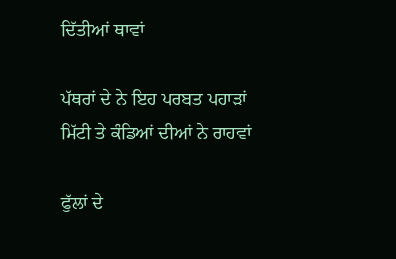ਦਿੱਤੀਆਂ ਥਾਵਾਂ

ਪੱਥਰਾਂ ਦੇ ਨੇ ਇਹ ਪਰਬਤ ਪਹਾੜਾਂ
ਮਿੱਟੀ ਤੇ ਕੰਡਿਆਂ ਦੀਆਂ ਨੇ ਰਾਹਵਾਂ

ਫੁੱਲਾਂ ਦੇ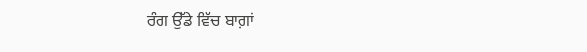ਰੰਗ ਉੱਡੇ ਵਿੱਚ ਬਾਗ਼ਾਂ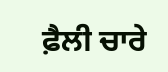ਫ਼ੈਲੀ ਚਾਰੇ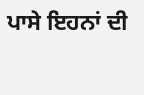ਪਾਸੇ ਇਹਨਾਂ ਦੀ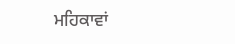ਮਹਿਕਾਵਾਂ